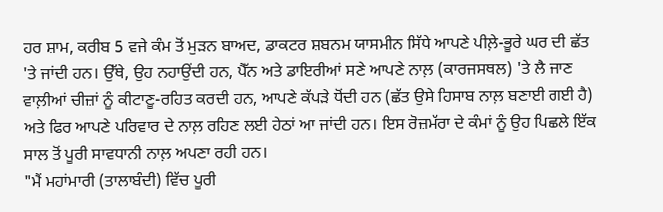ਹਰ ਸ਼ਾਮ, ਕਰੀਬ 5 ਵਜੇ ਕੰਮ ਤੋਂ ਮੁੜਨ ਬਾਅਦ, ਡਾਕਟਰ ਸ਼ਬਨਮ ਯਾਸਮੀਨ ਸਿੱਧੇ ਆਪਣੇ ਪੀਲ਼ੇ-ਭੂਰੇ ਘਰ ਦੀ ਛੱਤ 'ਤੇ ਜਾਂਦੀ ਹਨ। ਉੱਥੇ, ਉਹ ਨਹਾਉਂਦੀ ਹਨ, ਪੈੱਨ ਅਤੇ ਡਾਇਰੀਆਂ ਸਣੇ ਆਪਣੇ ਨਾਲ਼ (ਕਾਰਜਸਥਲ) 'ਤੇ ਲੈ ਜਾਣ ਵਾਲ਼ੀਆਂ ਚੀਜ਼ਾਂ ਨੂੰ ਕੀਟਾਣੂ-ਰਹਿਤ ਕਰਦੀ ਹਨ, ਆਪਣੇ ਕੱਪੜੇ ਧੋਂਦੀ ਹਨ (ਛੱਤ ਉਸੇ ਹਿਸਾਬ ਨਾਲ਼ ਬਣਾਈ ਗਈ ਹੈ) ਅਤੇ ਫਿਰ ਆਪਣੇ ਪਰਿਵਾਰ ਦੇ ਨਾਲ਼ ਰਹਿਣ ਲਈ ਹੇਠਾਂ ਆ ਜਾਂਦੀ ਹਨ। ਇਸ ਰੋਜ਼ਮੱਰਾ ਦੇ ਕੰਮਾਂ ਨੂੰ ਉਹ ਪਿਛਲੇ ਇੱਕ ਸਾਲ ਤੋਂ ਪੂਰੀ ਸਾਵਧਾਨੀ ਨਾਲ਼ ਅਪਣਾ ਰਹੀ ਹਨ।
"ਮੈਂ ਮਹਾਂਮਾਰੀ (ਤਾਲਾਬੰਦੀ) ਵਿੱਚ ਪੂਰੀ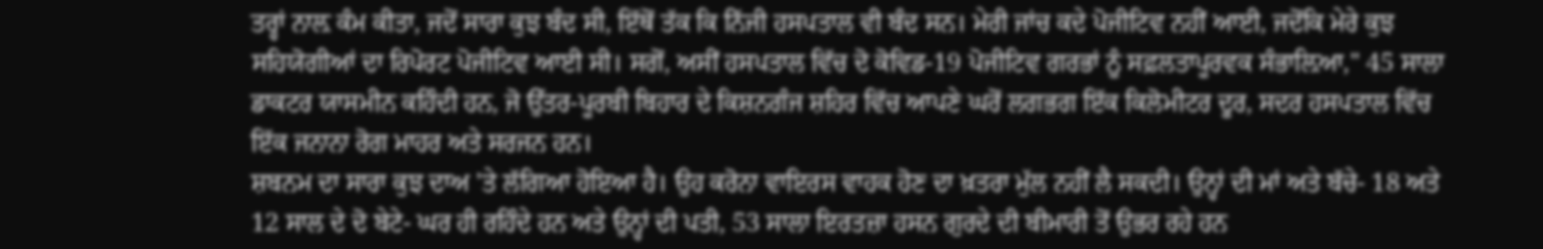ਤਰ੍ਹਾਂ ਨਾਲ਼ ਕੰਮ ਕੀਤਾ, ਜਦੋਂ ਸਾਰਾ ਕੁਝ ਬੰਦ ਸੀ, ਇੱਥੋਂ ਤੱਕ ਕਿ ਨਿੱਜੀ ਹਸਪਤਾਲ ਵੀ ਬੰਦ ਸਨ। ਮੇਰੀ ਜਾਂਚ ਕਦੇ ਪੋਜੀਟਿਵ ਨਹੀਂ ਆਈ, ਜਦੋਂਕਿ ਮੇਰੇ ਕੁਝ ਸਹਿਯੋਗੀਆਂ ਦਾ ਰਿਪੋਰਟ ਪੋਜੀਟਿਵ ਆਈ ਸੀ। ਸਗੋਂ, ਅਸੀਂ ਹਸਪਤਾਲ ਵਿੱਚ ਦੋ ਕੋਵਿਡ-19 ਪੋਜੀਟਿਵ ਗਰਭਾਂ ਨੂੰ ਸਫ਼ਲਤਾਪੂਰਵਕ ਸੰਭਾਲ਼ਿਆ," 45 ਸਾਲਾ ਡਾਕਟਰ ਯਾਸਮੀਨ ਕਹਿੰਦੀ ਹਨ, ਜੋ ਉੱਤਰ-ਪੂਰਬੀ ਬਿਹਾਰ ਦੇ ਕਿਸ਼ਨਗੰਜ ਸ਼ਹਿਰ ਵਿੱਚ ਆਪਣੇ ਘਰੋਂ ਲਗਭਗ ਇੱਕ ਕਿਲੋਮੀਟਰ ਦੂਰ, ਸਦਰ ਹਸਪਤਾਲ ਵਿੱਚ ਇੱਕ ਜਨਾਨਾ ਰੋਗ ਮਾਹਰ ਅਤੇ ਸਰਜਨ ਹਨ।
ਸ਼ਬਨਮ ਦਾ ਸਾਰਾ ਕੁਝ ਦਾਅ 'ਤੇ ਲੱਗਿਆ ਹੋਇਆ ਹੈ। ਉਹ ਕਰੋਨਾ ਵਾਇਰਸ ਵਾਹਕ ਹੋਣ ਦਾ ਖ਼ਤਰਾ ਮੁੱਲ ਨਹੀਂ ਲੈ ਸਕਦੀ। ਉਨ੍ਹਾਂ ਦੀ ਮਾਂ ਅਤੇ ਬੱਚੇ- 18 ਅਤੇ 12 ਸਾਲ ਦੇ ਦੋ ਬੇਟੇ- ਘਰ ਹੀ ਰਹਿੰਦੇ ਹਨ ਅਤੇ ਉਨ੍ਹਾਂ ਦੀ ਪਤੀ, 53 ਸਾਲਾ ਇਰਤਜ਼ਾ ਹਸਨ ਗੁਰਦੇ ਦੀ ਬੀਮਾਰੀ ਤੋਂ ਉਭਰ ਰਹੇ ਹਨ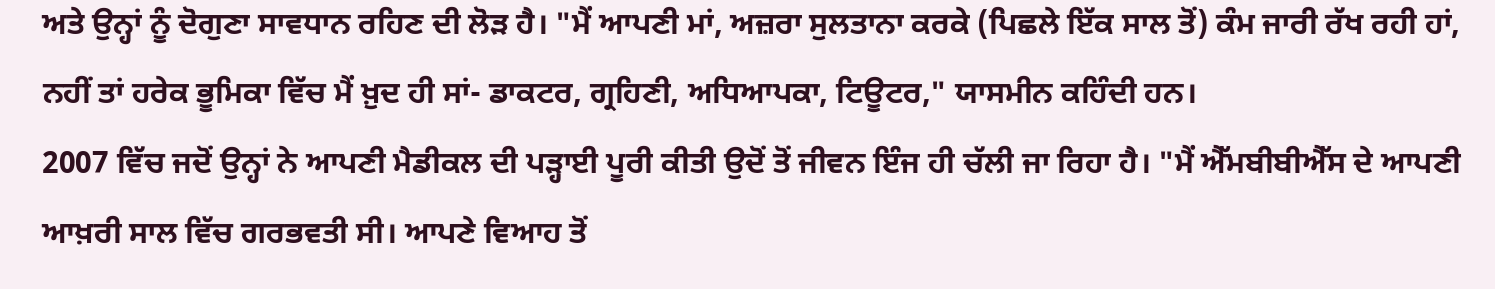ਅਤੇ ਉਨ੍ਹਾਂ ਨੂੰ ਦੋਗੁਣਾ ਸਾਵਧਾਨ ਰਹਿਣ ਦੀ ਲੋੜ ਹੈ। "ਮੈਂ ਆਪਣੀ ਮਾਂ, ਅਜ਼ਰਾ ਸੁਲਤਾਨਾ ਕਰਕੇ (ਪਿਛਲੇ ਇੱਕ ਸਾਲ ਤੋਂ) ਕੰਮ ਜਾਰੀ ਰੱਖ ਰਹੀ ਹਾਂ, ਨਹੀਂ ਤਾਂ ਹਰੇਕ ਭੂਮਿਕਾ ਵਿੱਚ ਮੈਂ ਖ਼ੁਦ ਹੀ ਸਾਂ- ਡਾਕਟਰ, ਗ੍ਰਹਿਣੀ, ਅਧਿਆਪਕਾ, ਟਿਊਟਰ," ਯਾਸਮੀਨ ਕਹਿੰਦੀ ਹਨ।
2007 ਵਿੱਚ ਜਦੋਂ ਉਨ੍ਹਾਂ ਨੇ ਆਪਣੀ ਮੈਡੀਕਲ ਦੀ ਪੜ੍ਹਾਈ ਪੂਰੀ ਕੀਤੀ ਉਦੋਂ ਤੋਂ ਜੀਵਨ ਇੰਜ ਹੀ ਚੱਲੀ ਜਾ ਰਿਹਾ ਹੈ। "ਮੈਂ ਐੱਮਬੀਬੀਐੱਸ ਦੇ ਆਪਣੀ ਆਖ਼ਰੀ ਸਾਲ ਵਿੱਚ ਗਰਭਵਤੀ ਸੀ। ਆਪਣੇ ਵਿਆਹ ਤੋਂ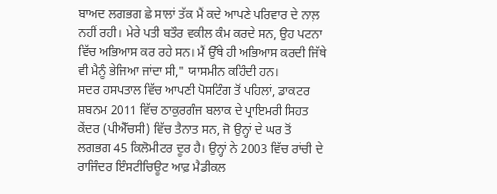ਬਾਅਦ ਲਗਭਗ ਛੇ ਸਾਲਾਂ ਤੱਕ ਮੈਂ ਕਦੇ ਆਪਣੇ ਪਰਿਵਾਰ ਦੇ ਨਾਲ਼ ਨਹੀਂ ਰਹੀ। ਮੇਰੇ ਪਤੀ ਬਤੌਰ ਵਕੀਲ ਕੰਮ ਕਰਦੇ ਸਨ, ਉਹ ਪਟਨਾ ਵਿੱਚ ਅਭਿਆਸ ਕਰ ਰਹੇ ਸਨ। ਮੈਂ ਉੱਥੇ ਹੀ ਅਭਿਆਸ ਕਰਦੀ ਜਿੱਥੇ ਵੀ ਮੈਨੂੰ ਭੇਜਿਆ ਜਾਂਦਾ ਸੀ," ਯਾਸਮੀਨ ਕਹਿੰਦੀ ਹਨ।
ਸਦਰ ਹਸਪਤਾਲ ਵਿੱਚ ਆਪਣੀ ਪੋਸਟਿੰਗ ਤੋਂ ਪਹਿਲਾਂ, ਡਾਕਟਰ ਸ਼ਬਨਮ 2011 ਵਿੱਚ ਠਾਕੁਰਗੰਜ ਬਲਾਕ ਦੇ ਪ੍ਰਾਇਮਰੀ ਸਿਹਤ ਕੇਂਦਰ (ਪੀਐੱਚਸੀ) ਵਿੱਚ ਤੈਨਾਤ ਸਨ, ਜੋ ਉਨ੍ਹਾਂ ਦੇ ਘਰ ਤੋਂ ਲਗਭਗ 45 ਕਿਲੋਮੀਟਰ ਦੂਰ ਹੈ। ਉਨ੍ਹਾਂ ਨੇ 2003 ਵਿੱਚ ਰਾਂਚੀ ਦੇ ਰਾਜਿੰਦਰ ਇੰਸਟੀਚਿਊਟ ਆਫ਼ ਮੈਡੀਕਲ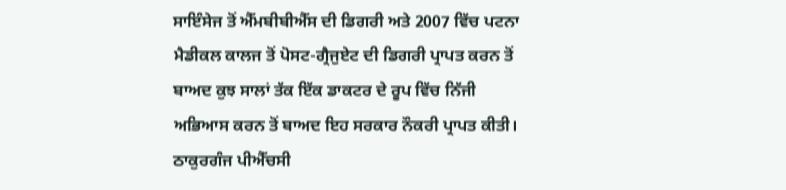ਸਾਇੰਸੇਜ ਤੋਂ ਐੱਮਬੀਬੀਐੱਸ ਦੀ ਡਿਗਰੀ ਅਤੇ 2007 ਵਿੱਚ ਪਟਨਾ ਮੈਡੀਕਲ ਕਾਲਜ ਤੋਂ ਪੋਸਟ-ਗ੍ਰੈਜੁਏਟ ਦੀ ਡਿਗਰੀ ਪ੍ਰਾਪਤ ਕਰਨ ਤੋਂ ਬਾਅਦ ਕੁਝ ਸਾਲਾਂ ਤੱਕ ਇੱਕ ਡਾਕਟਰ ਦੇ ਰੂਪ ਵਿੱਚ ਨਿੱਜੀ ਅਭਿਆਸ ਕਰਨ ਤੋਂ ਬਾਅਦ ਇਹ ਸਰਕਾਰ ਨੌਕਰੀ ਪ੍ਰਾਪਤ ਕੀਤੀ। ਠਾਕੁਰਗੰਜ ਪੀਐੱਚਸੀ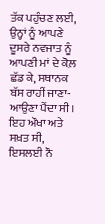ਤੱਕ ਪਹੁੰਚਣ ਲਈ, ਉਨ੍ਹਾਂ ਨੂੰ ਆਪਣੇ ਦੂਸਰੇ ਨਵਜਾਤ ਨੂੰ ਆਪਣੀ ਮਾਂ ਦੇ ਕੋਲ਼ ਛੱਡ ਕੇ, ਸਥਾਨਕ ਬੱਸ ਰਾਹੀਂ ਜਾਣਾ-ਆਉਣਾ ਪੈਂਦਾ ਸੀ। ਇਹ ਔਖਾ ਅਤੇ ਸਖ਼ਤ ਸੀ, ਇਸਲਈ ਨੌ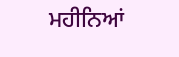ਮਹੀਨਿਆਂ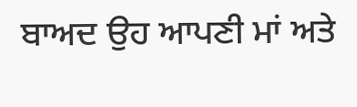ਬਾਅਦ ਉਹ ਆਪਣੀ ਮਾਂ ਅਤੇ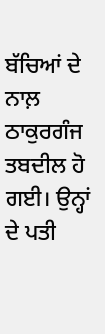ਬੱਚਿਆਂ ਦੇ ਨਾਲ਼ ਠਾਕੁਰਗੰਜ ਤਬਦੀਲ ਹੋ ਗਈ। ਉਨ੍ਹਾਂ ਦੇ ਪਤੀ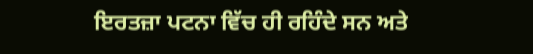ਇਰਤਜ਼ਾ ਪਟਨਾ ਵਿੱਚ ਹੀ ਰਹਿੰਦੇ ਸਨ ਅਤੇ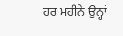ਹਰ ਮਹੀਨੇ ਉਨ੍ਹਾਂ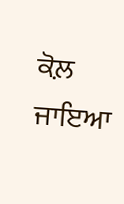ਕੋਲ਼ ਜਾਇਆ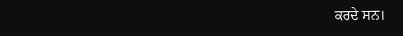ਕਰਦੇ ਸਨ।